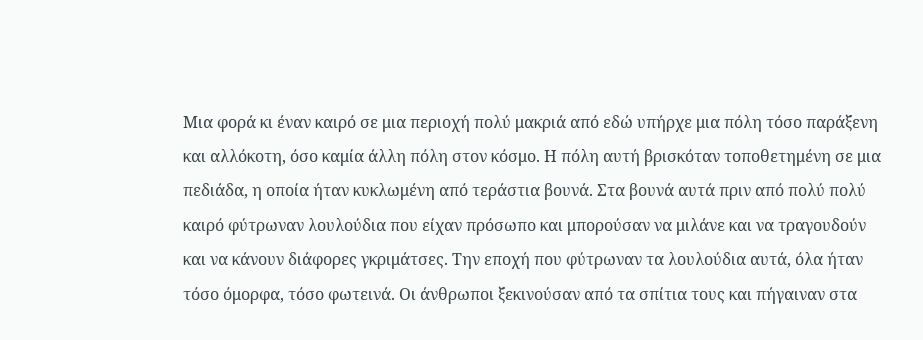Μια φορά κι έναν καιρό σε μια περιοχή πολύ μακριά από εδώ υπήρχε μια πόλη τόσο παράξενη και αλλόκοτη, όσο καμία άλλη πόλη στον κόσμο. Η πόλη αυτή βρισκόταν τοποθετημένη σε μια πεδιάδα, η οποία ήταν κυκλωμένη από τεράστια βουνά. Στα βουνά αυτά πριν από πολύ πολύ καιρό φύτρωναν λουλούδια που είχαν πρόσωπο και μπορούσαν να μιλάνε και να τραγουδούν και να κάνουν διάφορες γκριμάτσες. Την εποχή που φύτρωναν τα λουλούδια αυτά, όλα ήταν τόσο όμορφα, τόσο φωτεινά. Οι άνθρωποι ξεκινούσαν από τα σπίτια τους και πήγαιναν στα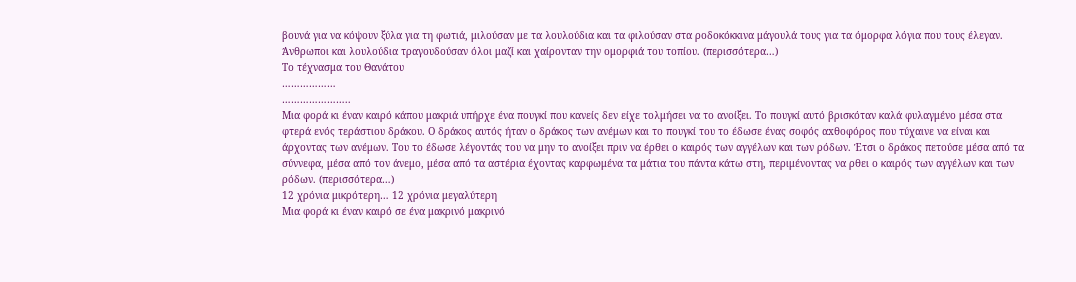βουνά για να κόψουν ξύλα για τη φωτιά, μιλούσαν με τα λουλούδια και τα φιλούσαν στα ροδοκόκκινα μάγουλά τους για τα όμορφα λόγια που τους έλεγαν. Άνθρωποι και λουλούδια τραγουδούσαν όλοι μαζί και χαίρονταν την ομορφιά του τοπίου. (περισσότερα…)
Το τέχνασμα του Θανάτου
………………
…………………..
Μια φορά κι έναν καιρό κάπου μακριά υπήρχε ένα πουγκί που κανείς δεν είχε τολμήσει να το ανοίξει. Το πουγκί αυτό βρισκόταν καλά φυλαγμένο μέσα στα φτερά ενός τεράστιου δράκου. Ο δράκος αυτός ήταν ο δράκος των ανέμων και το πουγκί του το έδωσε ένας σοφός αxθοφόρος που τύχαινε να είναι και άρχοντας των ανέμων. Του το έδωσε λέγοντάς του να μην το ανοίξει πριν να έρθει ο καιρός των αγγέλων και των ρόδων. Έτσι ο δράκος πετούσε μέσα από τα σύννεφα, μέσα από τον άνεμο, μέσα από τα αστέρια έχοντας καρφωμένα τα μάτια του πάντα κάτω στη, περιμένοντας να ρθει ο καιρός των αγγέλων και των ρόδων. (περισσότερα…)
12 χρόνια μικρότερη… 12 χρόνια μεγαλύτερη
Μια φορά κι έναν καιρό σε ένα μακρινό μακρινό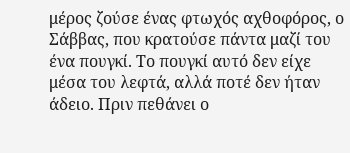μέρος ζούσε ένας φτωχός αχθοφόρος, ο Σάββας, που κρατούσε πάντα μαζί του ένα πουγκί. Το πουγκί αυτό δεν είχε μέσα του λεφτά, αλλά ποτέ δεν ήταν άδειο. Πριν πεθάνει ο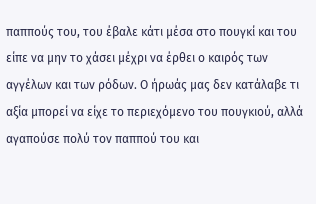παππούς του, του έβαλε κάτι μέσα στο πουγκί και του είπε να μην το χάσει μέχρι να έρθει ο καιρός των αγγέλων και των ρόδων. Ο ήρωάς μας δεν κατάλαβε τι αξία μπορεί να είχε το περιεχόμενο του πουγκιού, αλλά αγαπούσε πολύ τον παππού του και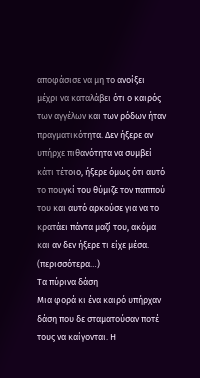αποφάσισε να μη το ανοίξει μέχρι να καταλάβει ότι ο καιρός των αγγέλων και των ρόδων ήταν πραγματικότητα. Δεν ήξερε αν υπήρχε πιθανότητα να συμβεί κάτι τέτοιο, ήξερε όμως ότι αυτό το πουγκί του θύμιζε τον παππού του και αυτό αρκούσε για να το κρατάει πάντα μαζί του, ακόμα και αν δεν ήξερε τι είχε μέσα. (περισσότερα…)
Τα πύρινα δάση
Μια φορά κι ένα καιρό υπήρχαν δάση που δε σταματούσαν ποτέ τους να καίγονται. Η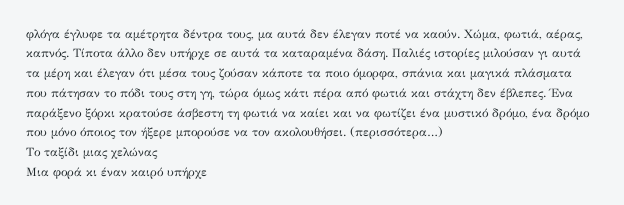φλόγα έγλυφε τα αμέτρητα δέντρα τους, μα αυτά δεν έλεγαν ποτέ να καούν. Χώμα, φωτιά, αέρας, καπνός. Τίποτα άλλο δεν υπήρχε σε αυτά τα καταραμένα δάση. Παλιές ιστορίες μιλούσαν γι αυτά τα μέρη και έλεγαν ότι μέσα τους ζούσαν κάποτε τα ποιο όμορφα, σπάνια και μαγικά πλάσματα που πάτησαν το πόδι τους στη γη, τώρα όμως κάτι πέρα από φωτιά και στάχτη δεν έβλεπες. Ένα παράξενο ξόρκι κρατούσε άσβεστη τη φωτιά να καίει και να φωτίζει ένα μυστικό δρόμο, ένα δρόμο που μόνο όποιος τον ήξερε μπορούσε να τον ακολουθήσει. (περισσότερα…)
Το ταξίδι μιας χελώνας
Μια φορά κι έναν καιρό υπήρχε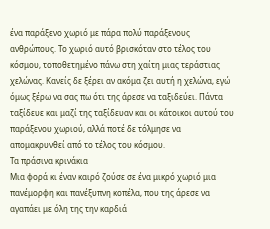ένα παράξενο χωριό με πάρα πολύ παράξενους ανθρώπους. Το χωριό αυτό βρισκόταν στο τέλος του κόσμου, τοποθετημένο πάνω στη χαίτη μιας τεράστιας χελώνας. Κανείς δε ξέρει αν ακόμα ζει αυτή η χελώνα, εγώ όμως ξέρω να σας πω ότι της άρεσε να ταξιδεύει. Πάντα ταξίδευε και μαζί της ταξίδευαν και οι κάτοικοι αυτού του παράξενου χωριού, αλλά ποτέ δε τόλμησε να απομακρυνθεί από το τέλος του κόσμου.
Τα πράσινα κρινάκια
Μια φορά κι έναν καιρό ζούσε σε ένα μικρό χωριό μια πανέμορφη και πανέξυπνη κοπέλα, που της άρεσε να αγαπάει με όλη της την καρδιά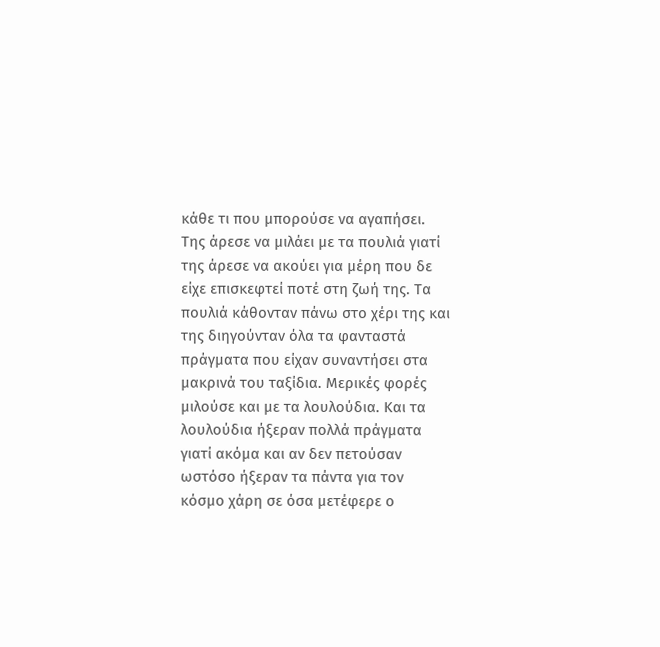κάθε τι που μπορούσε να αγαπήσει. Της άρεσε να μιλάει με τα πουλιά γιατί της άρεσε να ακούει για μέρη που δε είχε επισκεφτεί ποτέ στη ζωή της. Τα πουλιά κάθονταν πάνω στο χέρι της και της διηγούνταν όλα τα φανταστά πράγματα που είχαν συναντήσει στα μακρινά του ταξίδια. Μερικές φορές μιλούσε και με τα λουλούδια. Και τα λουλούδια ήξεραν πολλά πράγματα γιατί ακόμα και αν δεν πετούσαν ωστόσο ήξεραν τα πάντα για τον κόσμο χάρη σε όσα μετέφερε ο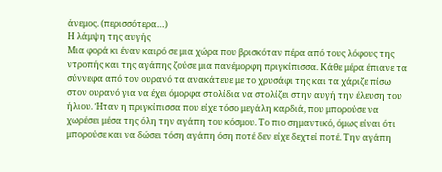άνεμος. (περισσότερα…)
Η λάμψη της αυγής
Μια φορά κι έναν καιρό σε μια χώρα που βρισκόταν πέρα από τους λόφους της ντροπής και της αγάπης ζούσε μια πανέμορφη πριγκίπισσα. Κάθε μέρα έπιανε τα σύννεφα από τον ουρανό τα ανακάτευε με το χρυσάφι της και τα χάριζε πίσω στον ουρανό για να έχει όμορφα στολίδια να στολίζει στην αυγή την έλευση του ήλιου. Ήταν η πριγκίπισσα που είχε τόσο μεγάλη καρδιά, που μπορούσε να χωρέσει μέσα της όλη την αγάπη του κόσμου. Το πιο σημαντικό, όμως είναι ότι μπορούσε και να δώσει τόση αγάπη όση ποτέ δεν είχε δεχτεί ποτέ. Την αγάπη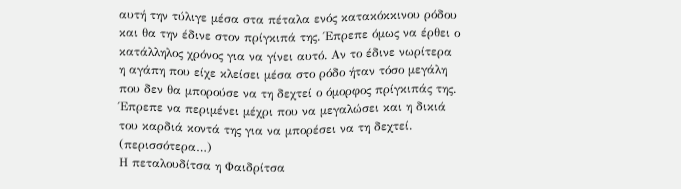αυτή την τύλιγε μέσα στα πέταλα ενός κατακόκκινου ρόδου και θα την έδινε στον πρίγκιπά της. Έπρεπε όμως να έρθει ο κατάλληλος χρόνος για να γίνει αυτό. Αν το έδινε νωρίτερα η αγάπη που είχε κλείσει μέσα στο ρόδο ήταν τόσο μεγάλη που δεν θα μπορούσε να τη δεχτεί ο όμορφος πρίγκιπάς της. Έπρεπε να περιμένει μέχρι που να μεγαλώσει και η δικιά του καρδιά κοντά της για να μπορέσει να τη δεχτεί. (περισσότερα…)
Η πεταλουδίτσα η Φαιδρίτσα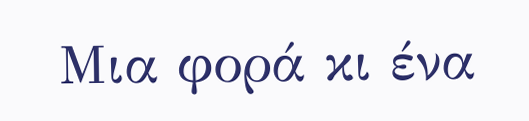Μια φορά κι ένα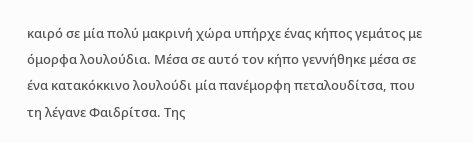καιρό σε μία πολύ μακρινή χώρα υπήρχε ένας κήπος γεμάτος με όμορφα λουλούδια. Μέσα σε αυτό τον κήπο γεννήθηκε μέσα σε ένα κατακόκκινο λουλούδι μία πανέμορφη πεταλουδίτσα, που τη λέγανε Φαιδρίτσα. Της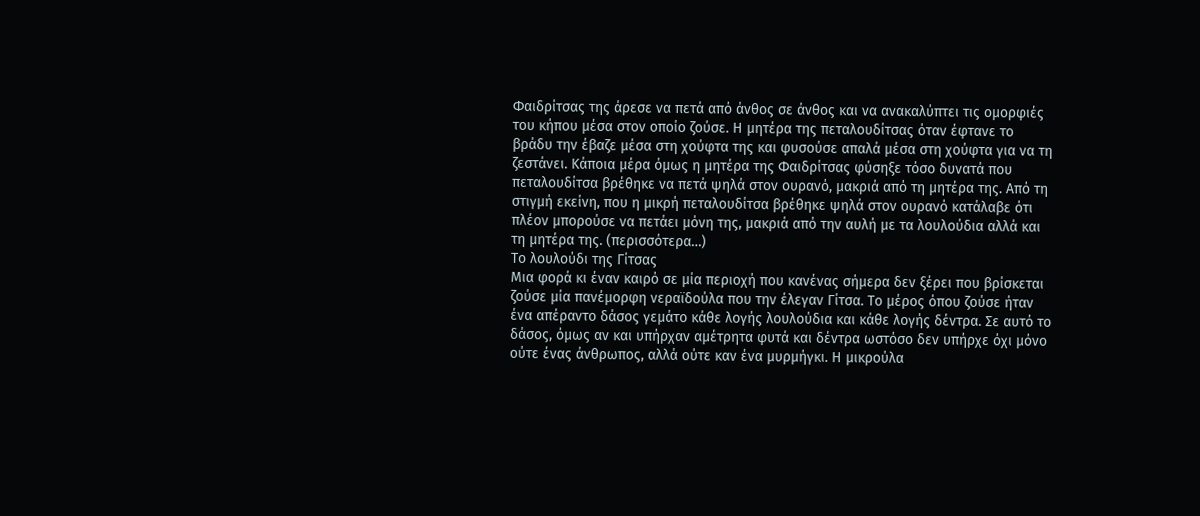Φαιδρίτσας της άρεσε να πετά από άνθος σε άνθος και να ανακαλύπτει τις ομορφιές του κήπου μέσα στον οποίο ζούσε. Η μητέρα της πεταλουδίτσας όταν έφτανε το βράδυ την έβαζε μέσα στη χούφτα της και φυσούσε απαλά μέσα στη χούφτα για να τη ζεστάνει. Κάποια μέρα όμως η μητέρα της Φαιδρίτσας φύσηξε τόσο δυνατά που πεταλουδίτσα βρέθηκε να πετά ψηλά στον ουρανό, μακριά από τη μητέρα της. Από τη στιγμή εκείνη, που η μικρή πεταλουδίτσα βρέθηκε ψηλά στον ουρανό κατάλαβε ότι πλέον μπορούσε να πετάει μόνη της, μακριά από την αυλή με τα λουλούδια αλλά και τη μητέρα της. (περισσότερα…)
Το λουλούδι της Γίτσας
Μια φορά κι έναν καιρό σε μία περιοχή που κανένας σήμερα δεν ξέρει που βρίσκεται ζούσε μία πανέμορφη νεραϊδούλα που την έλεγαν Γίτσα. Το μέρος όπου ζούσε ήταν ένα απέραντο δάσος γεμάτο κάθε λογής λουλούδια και κάθε λογής δέντρα. Σε αυτό το δάσος, όμως αν και υπήρχαν αμέτρητα φυτά και δέντρα ωστόσο δεν υπήρχε όχι μόνο ούτε ένας άνθρωπος, αλλά ούτε καν ένα μυρμήγκι. Η μικρούλα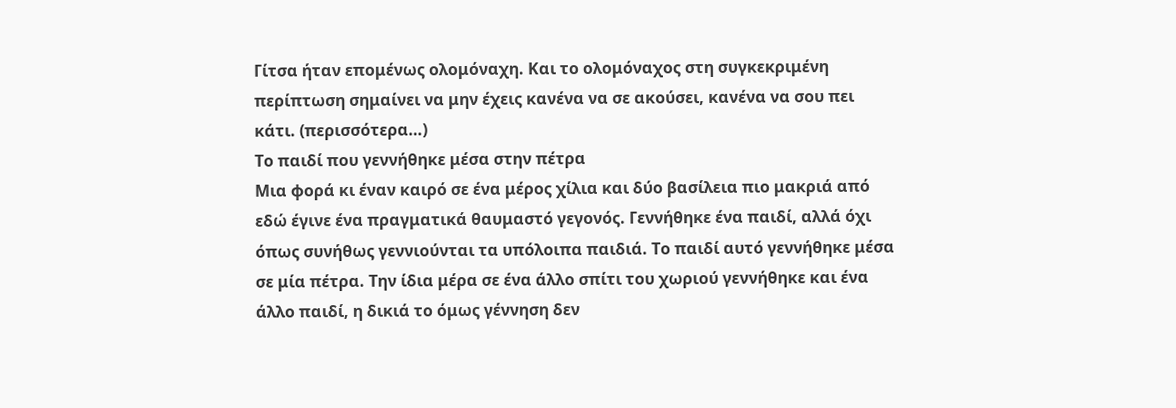Γίτσα ήταν επομένως ολομόναχη. Και το ολομόναχος στη συγκεκριμένη περίπτωση σημαίνει να μην έχεις κανένα να σε ακούσει, κανένα να σου πει κάτι. (περισσότερα…)
Το παιδί που γεννήθηκε μέσα στην πέτρα
Μια φορά κι έναν καιρό σε ένα μέρος χίλια και δύο βασίλεια πιο μακριά από εδώ έγινε ένα πραγματικά θαυμαστό γεγονός. Γεννήθηκε ένα παιδί, αλλά όχι όπως συνήθως γεννιούνται τα υπόλοιπα παιδιά. Το παιδί αυτό γεννήθηκε μέσα σε μία πέτρα. Την ίδια μέρα σε ένα άλλο σπίτι του χωριού γεννήθηκε και ένα άλλο παιδί, η δικιά το όμως γέννηση δεν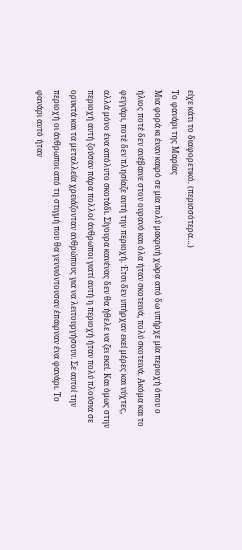είχε κάτι το διαφορετικό. (περισσότερα…)
Το φανάρι της Μαρίας
Μια φορά κι έναν καιρό σε μία πολύ μακρινή χώρα από δω υπήρχε μία περιοχή όπου ο ήλιος ποτέ δεν ανέβαινε στον ουρανό και όλα ήταν σκοτεινά, πολύ σκοτεινά. Ακόμα και το φεγγάρι, ποτέ δεν πλησίαζε αυτή την περιοχή. Έτσι δεν υπήρχαν εκεί μέρες και νύχτες, αλλά μόνο ένα απόλυτο σκοτάδι. Σίγουρα κανένας δεν θα ήθελε να ζει εκεί. Και όμως στην περιοχή αυτή ζούσαν πάρα πολλοί άνθρωποι γιατί αυτή η περιοχή ήταν πολύ πλούσια σε ορυκτά και τα μεταλλεία χρειάζονταν ανθρώπους για να λειτουργήσουν. Σε αυτοί την περιοχή οι άνθρωποι από τη στιγμή που θα γεννιόντουσαν έπαιρναν ένα φανάρι. Το φανάρι αυτό ήταν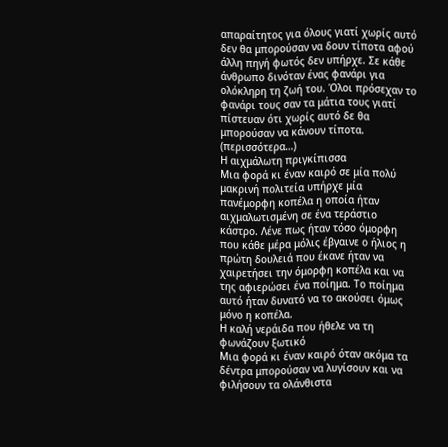απαραίτητος για όλους γιατί χωρίς αυτό δεν θα μπορούσαν να δουν τίποτα αφού άλλη πηγή φωτός δεν υπήρχε. Σε κάθε άνθρωπο δινόταν ένας φανάρι για ολόκληρη τη ζωή του. Όλοι πρόσεχαν το φανάρι τους σαν τα μάτια τους γιατί πίστευαν ότι χωρίς αυτό δε θα μπορούσαν να κάνουν τίποτα. (περισσότερα…)
Η αιχμάλωτη πριγκίπισσα
Μια φορά κι έναν καιρό σε μία πολύ μακρινή πολιτεία υπήρχε μία πανέμορφη κοπέλα η οποία ήταν αιχμαλωτισμένη σε ένα τεράστιο κάστρο. Λένε πως ήταν τόσο όμορφη που κάθε μέρα μόλις έβγαινε ο ήλιος η πρώτη δουλειά που έκανε ήταν να χαιρετήσει την όμορφη κοπέλα και να της αφιερώσει ένα ποίημα. Το ποίημα αυτό ήταν δυνατό να το ακούσει όμως μόνο η κοπέλα.
Η καλή νεράιδα που ήθελε να τη φωνάζουν ξωτικό
Μια φορά κι έναν καιρό όταν ακόμα τα δέντρα μπορούσαν να λυγίσουν και να φιλήσουν τα ολάνθιστα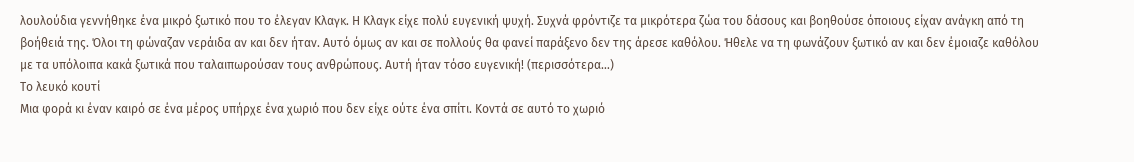λουλούδια γεννήθηκε ένα μικρό ξωτικό που το έλεγαν Κλαγκ. Η Κλαγκ είχε πολύ ευγενική ψυχή. Συχνά φρόντιζε τα μικρότερα ζώα του δάσους και βοηθούσε όποιους είχαν ανάγκη από τη βοήθειά της. Όλοι τη φώναζαν νεράιδα αν και δεν ήταν. Αυτό όμως αν και σε πολλούς θα φανεί παράξενο δεν της άρεσε καθόλου. Ήθελε να τη φωνάζουν ξωτικό αν και δεν έμοιαζε καθόλου με τα υπόλοιπα κακά ξωτικά που ταλαιπωρούσαν τους ανθρώπους. Αυτή ήταν τόσο ευγενική! (περισσότερα…)
Το λευκό κουτί
Μια φορά κι έναν καιρό σε ένα μέρος υπήρχε ένα χωριό που δεν είχε ούτε ένα σπίτι. Κοντά σε αυτό το χωριό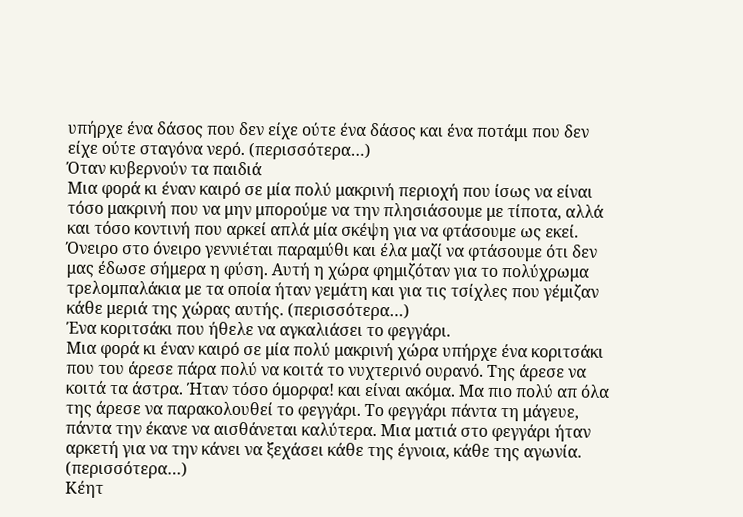υπήρχε ένα δάσος που δεν είχε ούτε ένα δάσος και ένα ποτάμι που δεν είχε ούτε σταγόνα νερό. (περισσότερα…)
Όταν κυβερνούν τα παιδιά
Μια φορά κι έναν καιρό σε μία πολύ μακρινή περιοχή που ίσως να είναι τόσο μακρινή που να μην μπορούμε να την πλησιάσουμε με τίποτα, αλλά και τόσο κοντινή που αρκεί απλά μία σκέψη για να φτάσουμε ως εκεί. Όνειρο στο όνειρο γεννιέται παραμύθι και έλα μαζί να φτάσουμε ότι δεν μας έδωσε σήμερα η φύση. Αυτή η χώρα φημιζόταν για το πολύχρωμα τρελομπαλάκια με τα οποία ήταν γεμάτη και για τις τσίχλες που γέμιζαν κάθε μεριά της χώρας αυτής. (περισσότερα…)
Ένα κοριτσάκι που ήθελε να αγκαλιάσει το φεγγάρι.
Μια φορά κι έναν καιρό σε μία πολύ μακρινή χώρα υπήρχε ένα κοριτσάκι που του άρεσε πάρα πολύ να κοιτά το νυχτερινό ουρανό. Της άρεσε να κοιτά τα άστρα. Ήταν τόσο όμορφα! και είναι ακόμα. Μα πιο πολύ απ όλα της άρεσε να παρακολουθεί το φεγγάρι. Το φεγγάρι πάντα τη μάγευε, πάντα την έκανε να αισθάνεται καλύτερα. Μια ματιά στο φεγγάρι ήταν αρκετή για να την κάνει να ξεχάσει κάθε της έγνοια, κάθε της αγωνία. (περισσότερα…)
Κέητ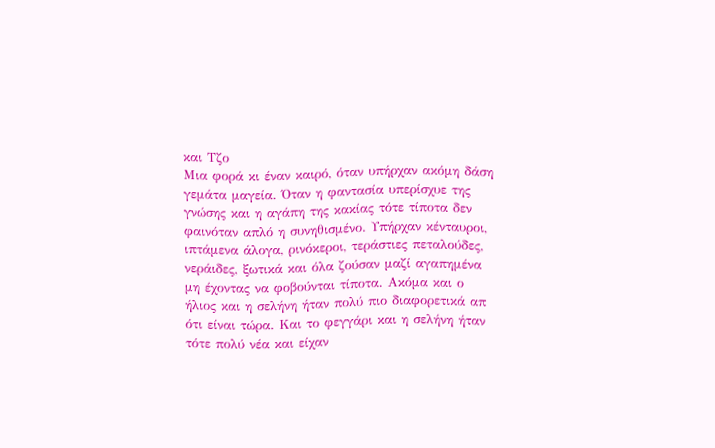και Τζο
Μια φορά κι έναν καιρό, όταν υπήρχαν ακόμη δάση γεμάτα μαγεία. Όταν η φαντασία υπερίσχυε της γνώσης και η αγάπη της κακίας τότε τίποτα δεν φαινόταν απλό η συνηθισμένο. Υπήρχαν κένταυροι, ιπτάμενα άλογα, ρινόκεροι, τεράστιες πεταλούδες, νεράιδες, ξωτικά και όλα ζούσαν μαζί αγαπημένα μη έχοντας να φοβούνται τίποτα. Ακόμα και ο ήλιος και η σελήνη ήταν πολύ πιο διαφορετικά απ ότι είναι τώρα. Και το φεγγάρι και η σελήνη ήταν τότε πολύ νέα και είχαν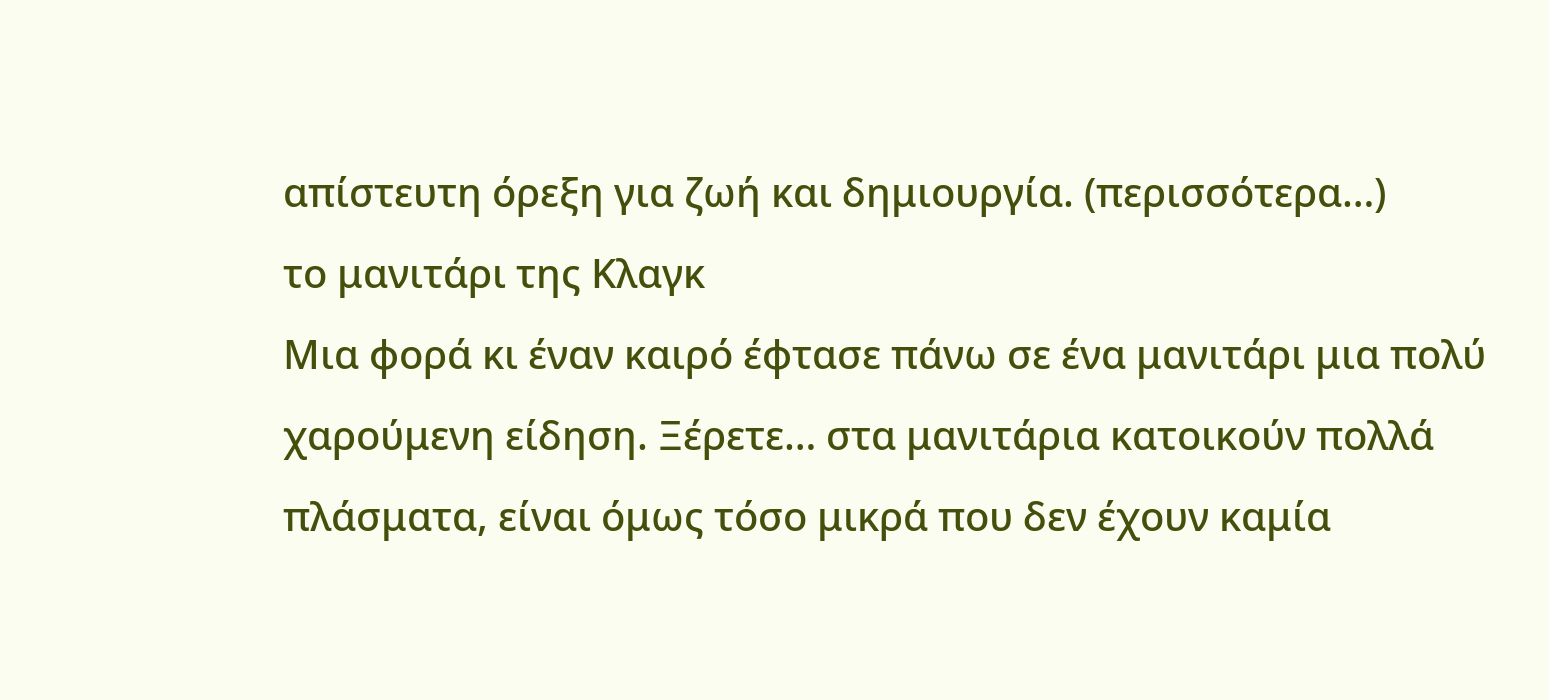απίστευτη όρεξη για ζωή και δημιουργία. (περισσότερα…)
το μανιτάρι της Κλαγκ
Μια φορά κι έναν καιρό έφτασε πάνω σε ένα μανιτάρι μια πολύ χαρούμενη είδηση. Ξέρετε… στα μανιτάρια κατοικούν πολλά πλάσματα, είναι όμως τόσο μικρά που δεν έχουν καμία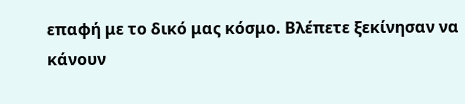επαφή με το δικό μας κόσμο. Βλέπετε ξεκίνησαν να κάνουν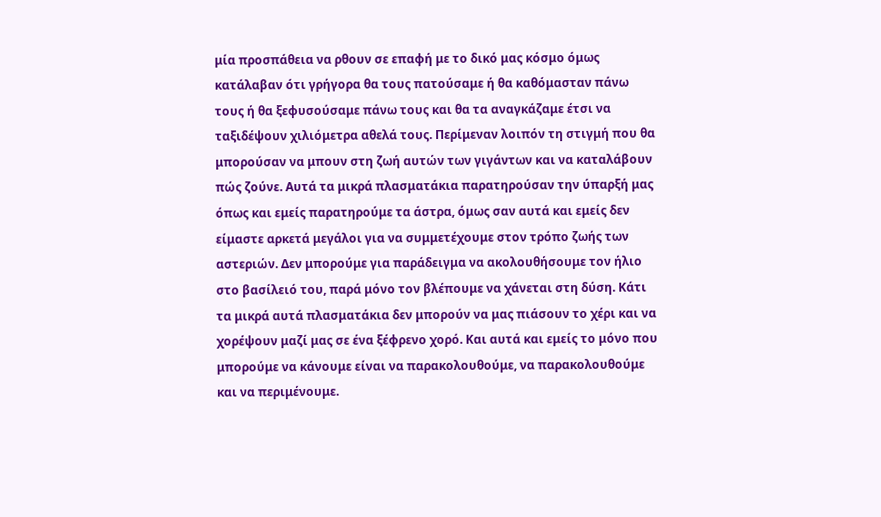μία προσπάθεια να ρθουν σε επαφή με το δικό μας κόσμο όμως κατάλαβαν ότι γρήγορα θα τους πατούσαμε ή θα καθόμασταν πάνω τους ή θα ξεφυσούσαμε πάνω τους και θα τα αναγκάζαμε έτσι να ταξιδέψουν χιλιόμετρα αθελά τους. Περίμεναν λοιπόν τη στιγμή που θα μπορούσαν να μπουν στη ζωή αυτών των γιγάντων και να καταλάβουν πώς ζούνε. Αυτά τα μικρά πλασματάκια παρατηρούσαν την ύπαρξή μας όπως και εμείς παρατηρούμε τα άστρα, όμως σαν αυτά και εμείς δεν είμαστε αρκετά μεγάλοι για να συμμετέχουμε στον τρόπο ζωής των αστεριών. Δεν μπορούμε για παράδειγμα να ακολουθήσουμε τον ήλιο στο βασίλειό του, παρά μόνο τον βλέπουμε να χάνεται στη δύση. Κάτι τα μικρά αυτά πλασματάκια δεν μπορούν να μας πιάσουν το χέρι και να χορέψουν μαζί μας σε ένα ξέφρενο χορό. Και αυτά και εμείς το μόνο που μπορούμε να κάνουμε είναι να παρακολουθούμε, να παρακολουθούμε και να περιμένουμε.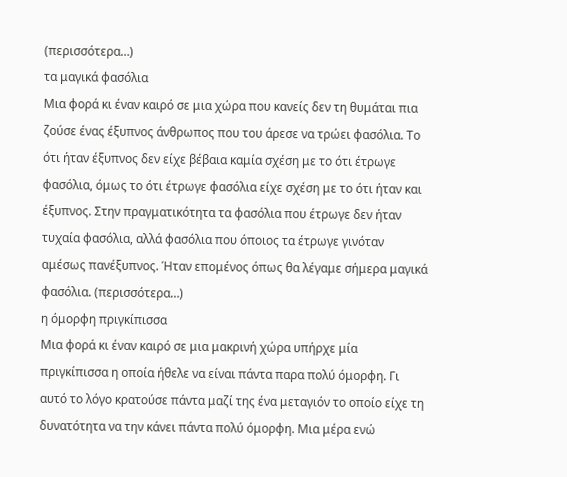(περισσότερα…)
τα μαγικά φασόλια
Μια φορά κι έναν καιρό σε μια χώρα που κανείς δεν τη θυμάται πια ζούσε ένας έξυπνος άνθρωπος που του άρεσε να τρώει φασόλια. Το ότι ήταν έξυπνος δεν είχε βέβαια καμία σχέση με το ότι έτρωγε φασόλια, όμως το ότι έτρωγε φασόλια είχε σχέση με το ότι ήταν και έξυπνος. Στην πραγματικότητα τα φασόλια που έτρωγε δεν ήταν τυχαία φασόλια, αλλά φασόλια που όποιος τα έτρωγε γινόταν αμέσως πανέξυπνος. Ήταν επομένος όπως θα λέγαμε σήμερα μαγικά φασόλια. (περισσότερα…)
η όμορφη πριγκίπισσα
Μια φορά κι έναν καιρό σε μια μακρινή χώρα υπήρχε μία πριγκίπισσα η οποία ήθελε να είναι πάντα παρα πολύ όμορφη. Γι αυτό το λόγο κρατούσε πάντα μαζί της ένα μεταγιόν το οποίο είχε τη δυνατότητα να την κάνει πάντα πολύ όμορφη. Μια μέρα ενώ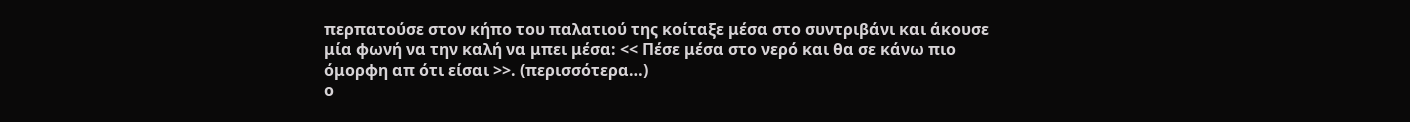περπατούσε στον κήπο του παλατιού της κοίταξε μέσα στο συντριβάνι και άκουσε μία φωνή να την καλή να μπει μέσα: << Πέσε μέσα στο νερό και θα σε κάνω πιο όμορφη απ ότι είσαι >>. (περισσότερα…)
ο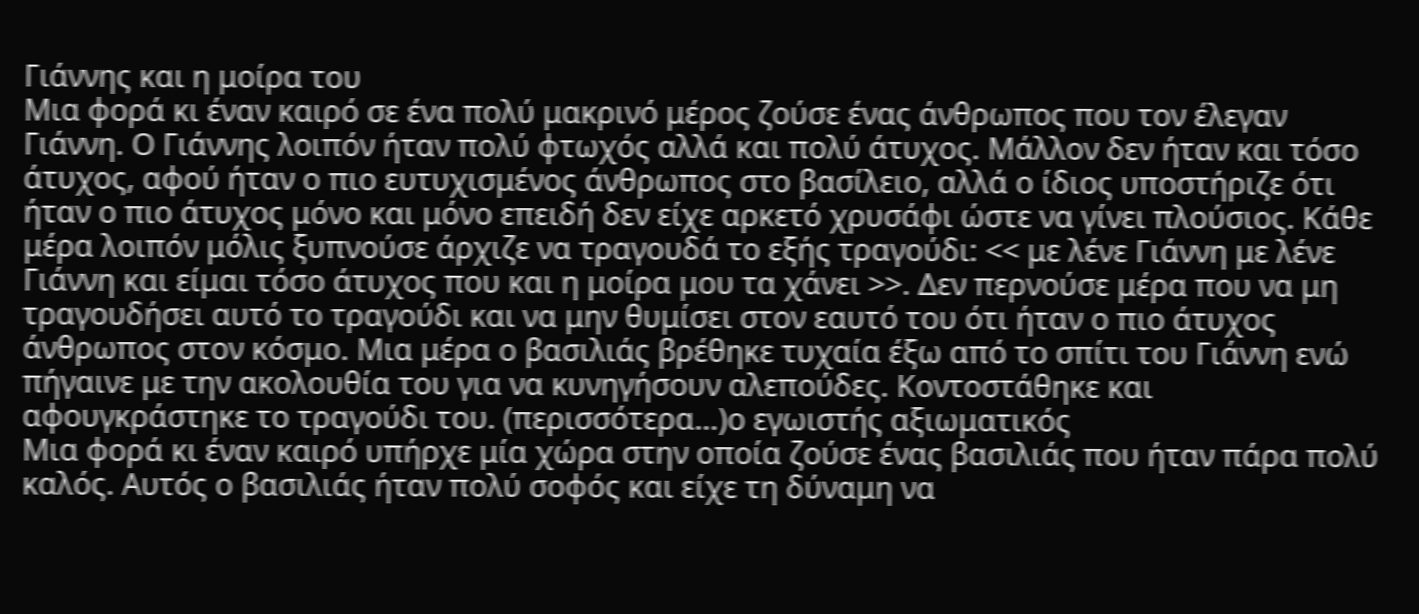Γιάννης και η μοίρα του
Μια φορά κι έναν καιρό σε ένα πολύ μακρινό μέρος ζούσε ένας άνθρωπος που τον έλεγαν Γιάννη. Ο Γιάννης λοιπόν ήταν πολύ φτωχός αλλά και πολύ άτυχος. Μάλλον δεν ήταν και τόσο άτυχος, αφού ήταν ο πιο ευτυχισμένος άνθρωπος στο βασίλειο, αλλά ο ίδιος υποστήριζε ότι ήταν ο πιο άτυχος μόνο και μόνο επειδή δεν είχε αρκετό χρυσάφι ώστε να γίνει πλούσιος. Κάθε μέρα λοιπόν μόλις ξυπνούσε άρχιζε να τραγουδά το εξής τραγούδι: << με λένε Γιάννη με λένε Γιάννη και είμαι τόσο άτυχος που και η μοίρα μου τα χάνει >>. Δεν περνούσε μέρα που να μη τραγουδήσει αυτό το τραγούδι και να μην θυμίσει στον εαυτό του ότι ήταν ο πιο άτυχος άνθρωπος στον κόσμο. Μια μέρα ο βασιλιάς βρέθηκε τυχαία έξω από το σπίτι του Γιάννη ενώ πήγαινε με την ακολουθία του για να κυνηγήσουν αλεπούδες. Κοντοστάθηκε και αφουγκράστηκε το τραγούδι του. (περισσότερα…)ο εγωιστής αξιωματικός
Μια φορά κι έναν καιρό υπήρχε μία χώρα στην οποία ζούσε ένας βασιλιάς που ήταν πάρα πολύ καλός. Αυτός ο βασιλιάς ήταν πολύ σοφός και είχε τη δύναμη να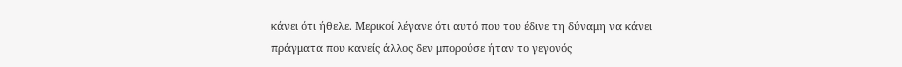κάνει ότι ήθελε. Μερικοί λέγανε ότι αυτό που του έδινε τη δύναμη να κάνει πράγματα που κανείς άλλος δεν μπορούσε ήταν το γεγονός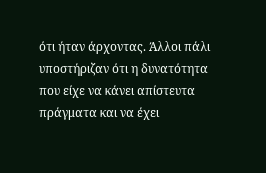ότι ήταν άρχοντας. Άλλοι πάλι υποστήριζαν ότι η δυνατότητα που είχε να κάνει απίστευτα πράγματα και να έχει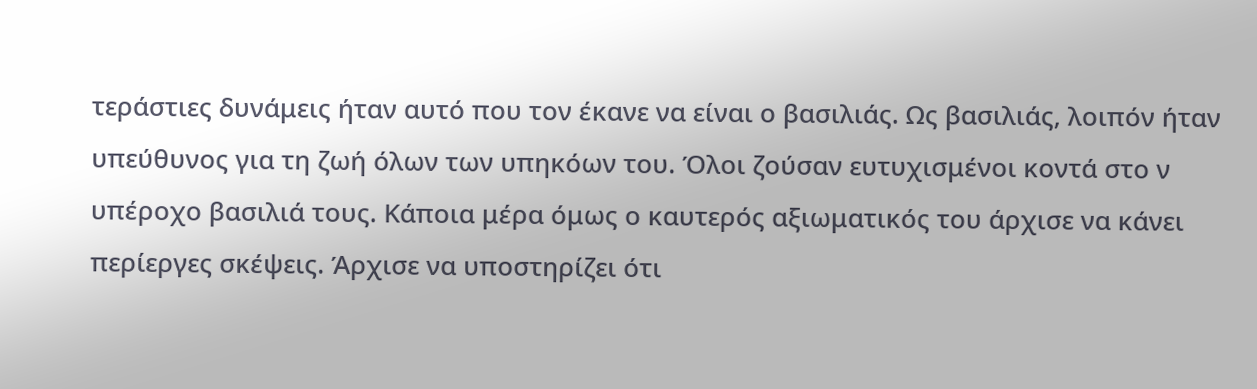τεράστιες δυνάμεις ήταν αυτό που τον έκανε να είναι ο βασιλιάς. Ως βασιλιάς, λοιπόν ήταν υπεύθυνος για τη ζωή όλων των υπηκόων του. Όλοι ζούσαν ευτυχισμένοι κοντά στο ν υπέροχο βασιλιά τους. Κάποια μέρα όμως ο καυτερός αξιωματικός του άρχισε να κάνει περίεργες σκέψεις. Άρχισε να υποστηρίζει ότι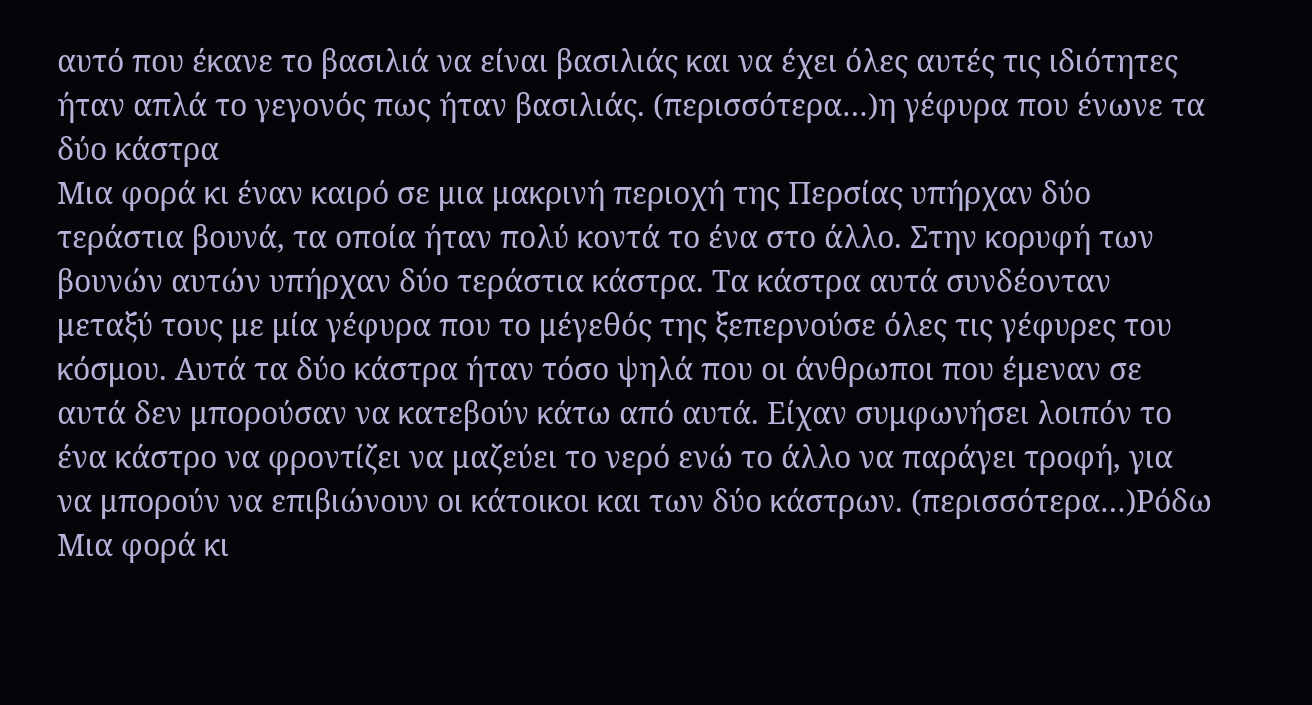αυτό που έκανε το βασιλιά να είναι βασιλιάς και να έχει όλες αυτές τις ιδιότητες ήταν απλά το γεγονός πως ήταν βασιλιάς. (περισσότερα…)η γέφυρα που ένωνε τα δύο κάστρα
Μια φορά κι έναν καιρό σε μια μακρινή περιοχή της Περσίας υπήρχαν δύο τεράστια βουνά, τα οποία ήταν πολύ κοντά το ένα στο άλλο. Στην κορυφή των βουνών αυτών υπήρχαν δύο τεράστια κάστρα. Τα κάστρα αυτά συνδέονταν μεταξύ τους με μία γέφυρα που το μέγεθός της ξεπερνούσε όλες τις γέφυρες του κόσμου. Αυτά τα δύο κάστρα ήταν τόσο ψηλά που οι άνθρωποι που έμεναν σε αυτά δεν μπορούσαν να κατεβούν κάτω από αυτά. Είχαν συμφωνήσει λοιπόν το ένα κάστρο να φροντίζει να μαζεύει το νερό ενώ το άλλο να παράγει τροφή, για να μπορούν να επιβιώνουν οι κάτοικοι και των δύο κάστρων. (περισσότερα…)Ρόδω
Μια φορά κι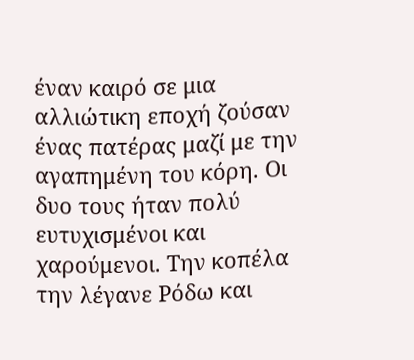έναν καιρό σε μια αλλιώτικη εποχή ζούσαν ένας πατέρας μαζί με την αγαπημένη του κόρη. Οι δυο τους ήταν πολύ ευτυχισμένοι και χαρούμενοι. Την κοπέλα την λέγανε Ρόδω και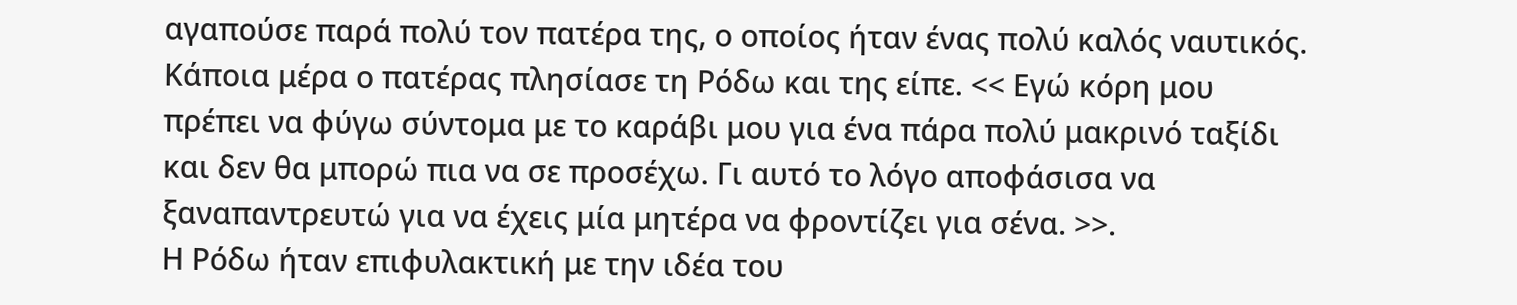αγαπούσε παρά πολύ τον πατέρα της, ο οποίος ήταν ένας πολύ καλός ναυτικός. Κάποια μέρα ο πατέρας πλησίασε τη Ρόδω και της είπε. << Εγώ κόρη μου πρέπει να φύγω σύντομα με το καράβι μου για ένα πάρα πολύ μακρινό ταξίδι και δεν θα μπορώ πια να σε προσέχω. Γι αυτό το λόγο αποφάσισα να ξαναπαντρευτώ για να έχεις μία μητέρα να φροντίζει για σένα. >>.
Η Ρόδω ήταν επιφυλακτική με την ιδέα του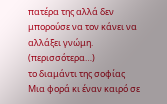πατέρα της αλλά δεν μπορούσε να τον κάνει να αλλάξει γνώμη. (περισσότερα…)
το διαμάντι της σοφίας
Μια φορά κι έναν καιρό σε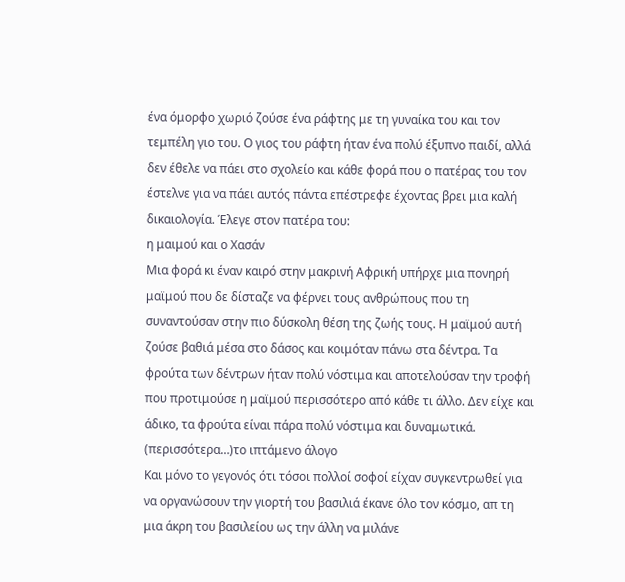ένα όμορφο χωριό ζούσε ένα ράφτης με τη γυναίκα του και τον τεμπέλη γιο του. Ο γιος του ράφτη ήταν ένα πολύ έξυπνο παιδί, αλλά δεν έθελε να πάει στο σχολείο και κάθε φορά που ο πατέρας του τον έστελνε για να πάει αυτός πάντα επέστρεφε έχοντας βρει μια καλή δικαιολογία. Έλεγε στον πατέρα του:
η μαιμού και ο Χασάν
Μια φορά κι έναν καιρό στην μακρινή Αφρική υπήρχε μια πονηρή μαϊμού που δε δίσταζε να φέρνει τους ανθρώπους που τη συναντούσαν στην πιο δύσκολη θέση της ζωής τους. Η μαϊμού αυτή ζούσε βαθιά μέσα στο δάσος και κοιμόταν πάνω στα δέντρα. Τα φρούτα των δέντρων ήταν πολύ νόστιμα και αποτελούσαν την τροφή που προτιμούσε η μαϊμού περισσότερο από κάθε τι άλλο. Δεν είχε και άδικο, τα φρούτα είναι πάρα πολύ νόστιμα και δυναμωτικά. (περισσότερα…)το ιπτάμενο άλογο
Και μόνο το γεγονός ότι τόσοι πολλοί σοφοί είχαν συγκεντρωθεί για να οργανώσουν την γιορτή του βασιλιά έκανε όλο τον κόσμο, απ τη μια άκρη του βασιλείου ως την άλλη να μιλάνε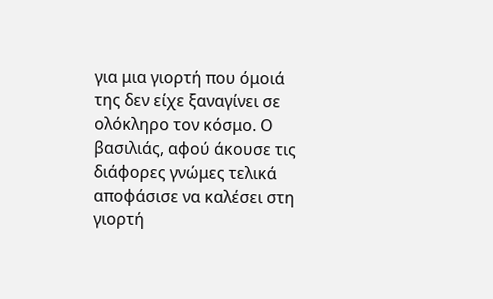για μια γιορτή που όμοιά της δεν είχε ξαναγίνει σε ολόκληρο τον κόσμο. Ο βασιλιάς, αφού άκουσε τις διάφορες γνώμες τελικά αποφάσισε να καλέσει στη γιορτή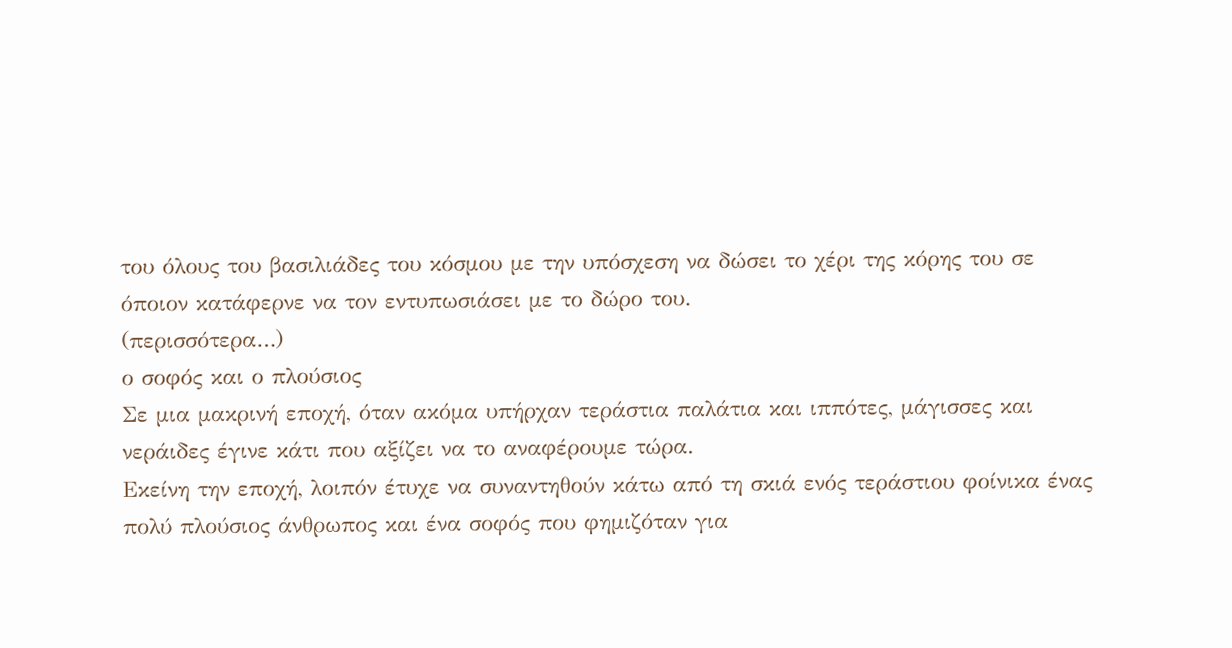του όλους του βασιλιάδες του κόσμου με την υπόσχεση να δώσει το χέρι της κόρης του σε όποιον κατάφερνε να τον εντυπωσιάσει με το δώρο του.
(περισσότερα…)
ο σοφός και ο πλούσιος
Σε μια μακρινή εποχή, όταν ακόμα υπήρχαν τεράστια παλάτια και ιππότες, μάγισσες και νεράιδες έγινε κάτι που αξίζει να το αναφέρουμε τώρα.
Εκείνη την εποχή, λοιπόν έτυχε να συναντηθούν κάτω από τη σκιά ενός τεράστιου φοίνικα ένας πολύ πλούσιος άνθρωπος και ένα σοφός που φημιζόταν για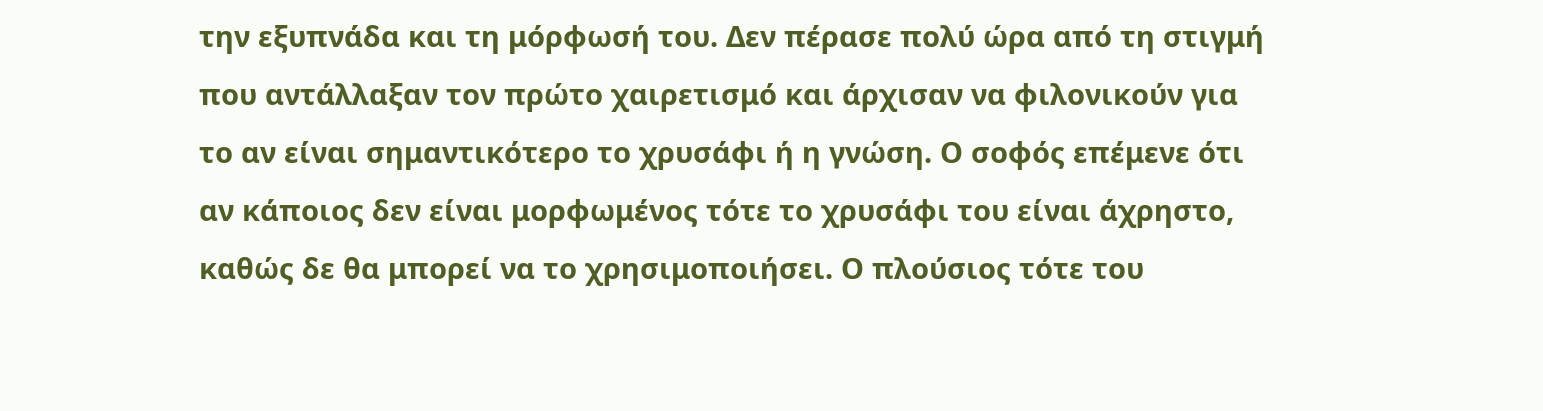την εξυπνάδα και τη μόρφωσή του. Δεν πέρασε πολύ ώρα από τη στιγμή που αντάλλαξαν τον πρώτο χαιρετισμό και άρχισαν να φιλονικούν για το αν είναι σημαντικότερο το χρυσάφι ή η γνώση. Ο σοφός επέμενε ότι αν κάποιος δεν είναι μορφωμένος τότε το χρυσάφι του είναι άχρηστο, καθώς δε θα μπορεί να το χρησιμοποιήσει. Ο πλούσιος τότε του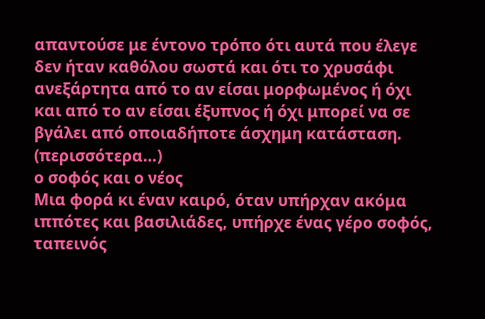απαντούσε με έντονο τρόπο ότι αυτά που έλεγε δεν ήταν καθόλου σωστά και ότι το χρυσάφι ανεξάρτητα από το αν είσαι μορφωμένος ή όχι και από το αν είσαι έξυπνος ή όχι μπορεί να σε βγάλει από οποιαδήποτε άσχημη κατάσταση. (περισσότερα…)
ο σοφός και ο νέος
Μια φορά κι έναν καιρό, όταν υπήρχαν ακόμα ιππότες και βασιλιάδες, υπήρχε ένας γέρο σοφός, ταπεινός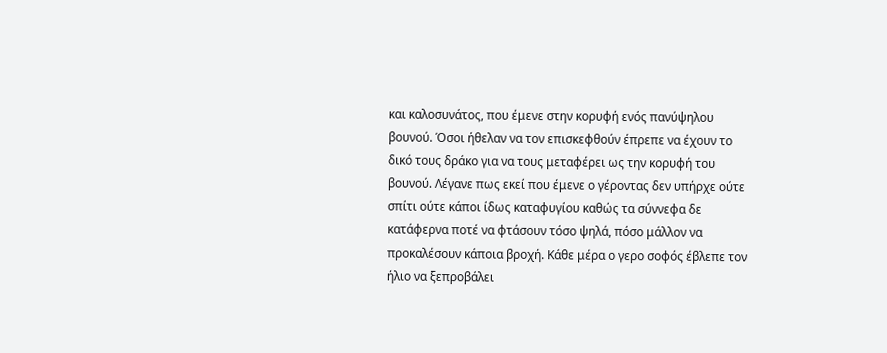και καλοσυνάτος, που έμενε στην κορυφή ενός πανύψηλου βουνού. Όσοι ήθελαν να τον επισκεφθούν έπρεπε να έχουν το δικό τους δράκο για να τους μεταφέρει ως την κορυφή του βουνού. Λέγανε πως εκεί που έμενε ο γέροντας δεν υπήρχε ούτε σπίτι ούτε κάποι ίδως καταφυγίου καθώς τα σύννεφα δε κατάφερνα ποτέ να φτάσουν τόσο ψηλά, πόσο μάλλον να προκαλέσουν κάποια βροχή. Κάθε μέρα ο γερο σοφός έβλεπε τον ήλιο να ξεπροβάλει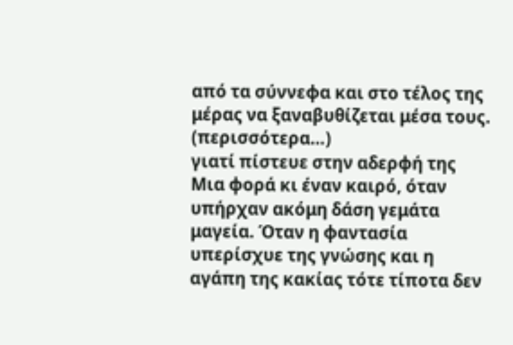από τα σύννεφα και στο τέλος της μέρας να ξαναβυθίζεται μέσα τους. (περισσότερα…)
γιατί πίστευε στην αδερφή της
Μια φορά κι έναν καιρό, όταν υπήρχαν ακόμη δάση γεμάτα μαγεία. Όταν η φαντασία υπερίσχυε της γνώσης και η αγάπη της κακίας τότε τίποτα δεν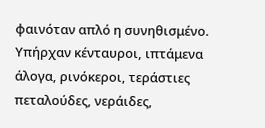φαινόταν απλό η συνηθισμένο. Υπήρχαν κένταυροι, ιπτάμενα άλογα, ρινόκεροι, τεράστιες πεταλούδες, νεράιδες,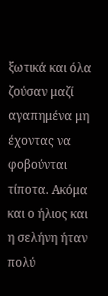ξωτικά και όλα ζούσαν μαζί αγαπημένα μη έχοντας να φοβούνται τίποτα. Ακόμα και ο ήλιος και η σελήνη ήταν πολύ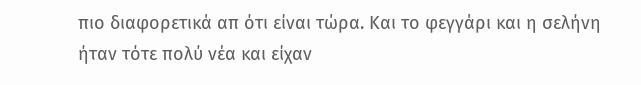πιο διαφορετικά απ ότι είναι τώρα. Και το φεγγάρι και η σελήνη ήταν τότε πολύ νέα και είχαν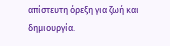απίστευτη όρεξη για ζωή και δημιουργία.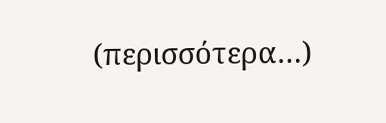(περισσότερα…)